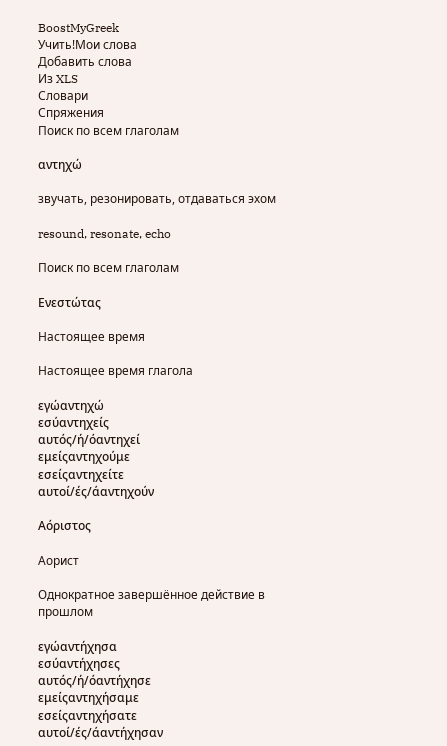BoostMyGreek
Учить!Мои слова
Добавить слова
Из XLS
Словари
Спряжения
Поиск по всем глаголам

αντηχώ

звучать, резонировать, отдаваться эхом

resound, resonate, echo

Поиск по всем глаголам

Ενεστώτας

Настоящее время

Настоящее время глагола

εγώαντηχώ
εσύαντηχείς
αυτός/ή/όαντηχεί
εμείςαντηχούμε
εσείςαντηχείτε
αυτοί/ές/άαντηχούν

Αόριστος

Аорист

Однократное завершённое действие в прошлом

εγώαντήχησα
εσύαντήχησες
αυτός/ή/όαντήχησε
εμείςαντηχήσαμε
εσείςαντηχήσατε
αυτοί/ές/άαντήχησαν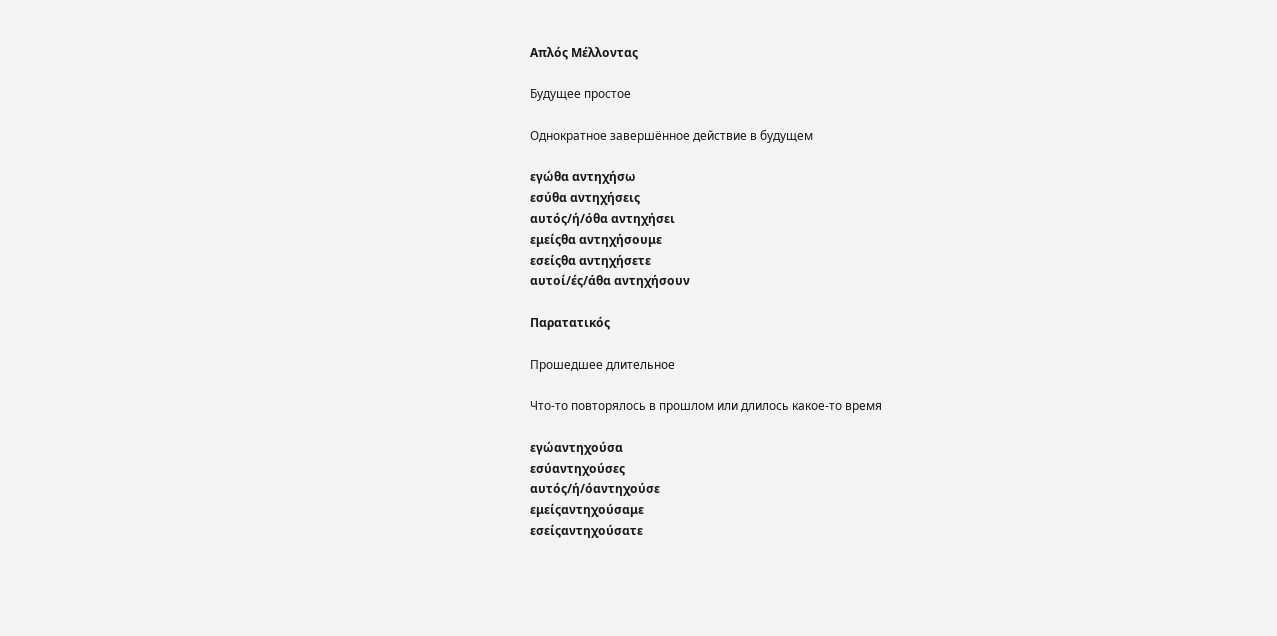Απλός Μέλλοντας

Будущее простое

Однократное завершённое действие в будущем

εγώθα αντηχήσω
εσύθα αντηχήσεις
αυτός/ή/όθα αντηχήσει
εμείςθα αντηχήσουμε
εσείςθα αντηχήσετε
αυτοί/ές/άθα αντηχήσουν

Παρατατικός

Прошедшее длительное

Что-то повторялось в прошлом или длилось какое-то время

εγώαντηχούσα
εσύαντηχούσες
αυτός/ή/όαντηχούσε
εμείςαντηχούσαμε
εσείςαντηχούσατε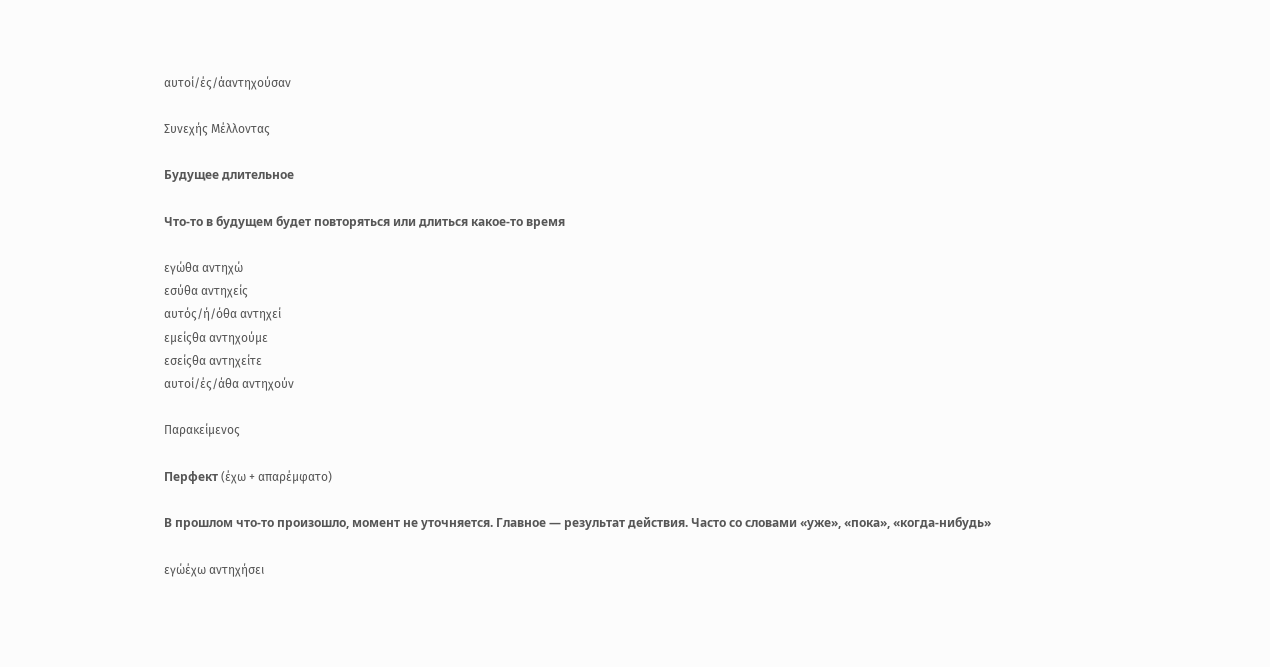αυτοί/ές/άαντηχούσαν

Συνεχής Μέλλοντας

Будущее длительное

Что-то в будущем будет повторяться или длиться какое-то время

εγώθα αντηχώ
εσύθα αντηχείς
αυτός/ή/όθα αντηχεί
εμείςθα αντηχούμε
εσείςθα αντηχείτε
αυτοί/ές/άθα αντηχούν

Παρακείμενος

Перфект (έχω + απαρέμφατο)

В прошлом что-то произошло, момент не уточняется. Главное — результат действия. Часто со словами «уже», «пока», «когда-нибудь»

εγώέχω αντηχήσει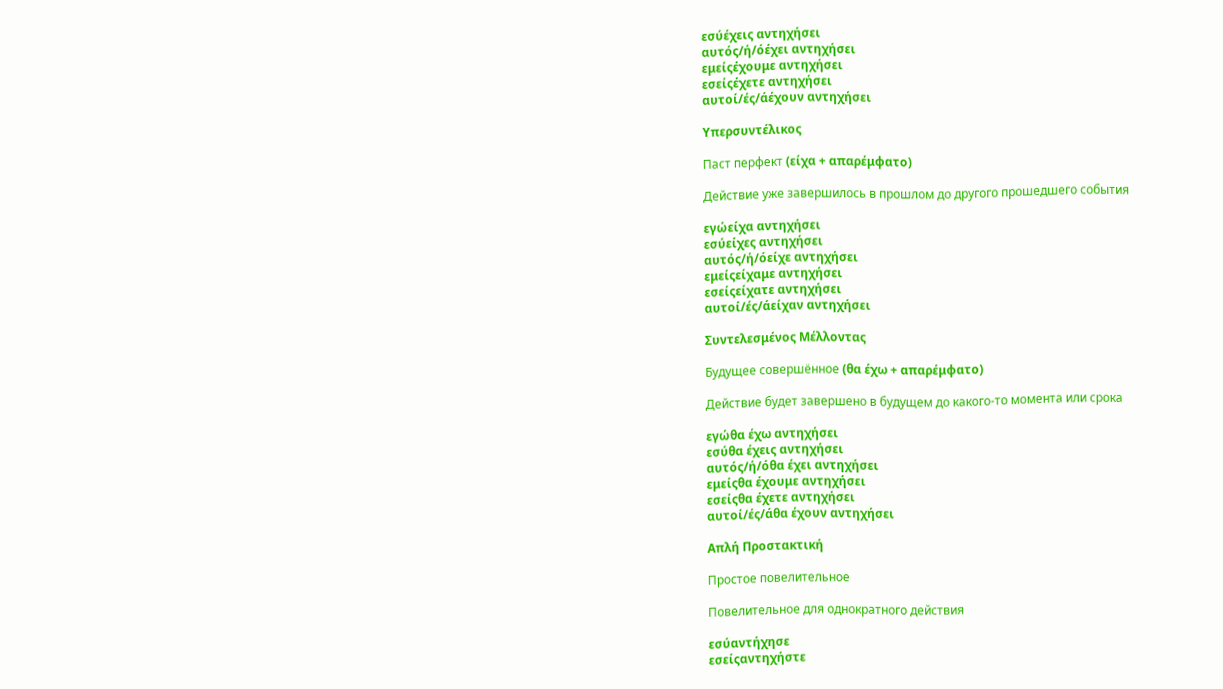εσύέχεις αντηχήσει
αυτός/ή/όέχει αντηχήσει
εμείςέχουμε αντηχήσει
εσείςέχετε αντηχήσει
αυτοί/ές/άέχουν αντηχήσει

Υπερσυντέλικος

Паст перфект (είχα + απαρέμφατο)

Действие уже завершилось в прошлом до другого прошедшего события

εγώείχα αντηχήσει
εσύείχες αντηχήσει
αυτός/ή/όείχε αντηχήσει
εμείςείχαμε αντηχήσει
εσείςείχατε αντηχήσει
αυτοί/ές/άείχαν αντηχήσει

Συντελεσμένος Μέλλοντας

Будущее совершённое (θα έχω + απαρέμφατο)

Действие будет завершено в будущем до какого-то момента или срока

εγώθα έχω αντηχήσει
εσύθα έχεις αντηχήσει
αυτός/ή/όθα έχει αντηχήσει
εμείςθα έχουμε αντηχήσει
εσείςθα έχετε αντηχήσει
αυτοί/ές/άθα έχουν αντηχήσει

Απλή Προστακτική

Простое повелительное

Повелительное для однократного действия

εσύαντήχησε
εσείςαντηχήστε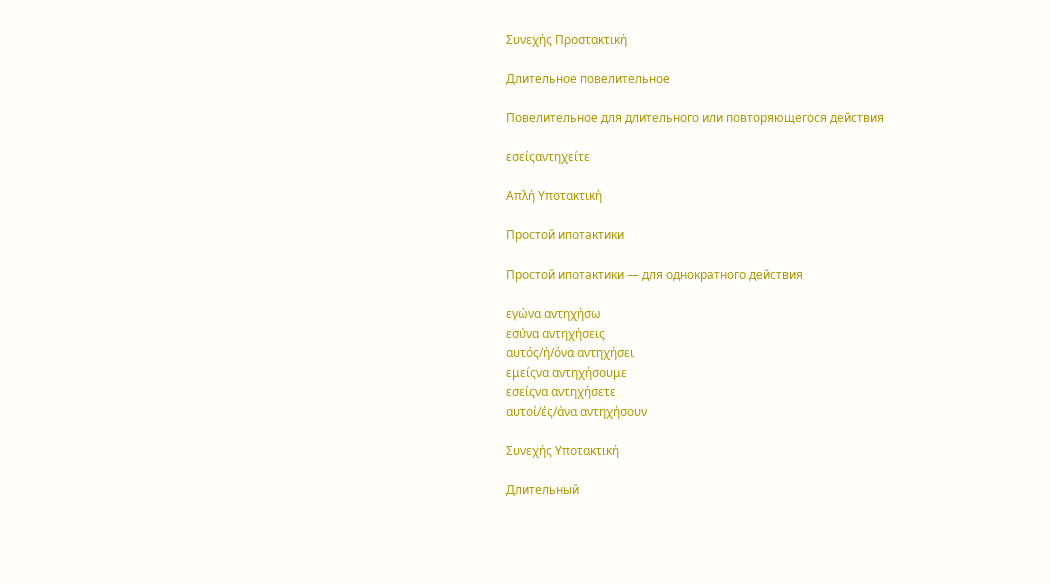Συνεχής Προστακτική

Длительное повелительное

Повелительное для длительного или повторяющегося действия

εσείςαντηχείτε

Απλή Υποτακτική

Простой ипотактики

Простой ипотактики — для однократного действия

εγώνα αντηχήσω
εσύνα αντηχήσεις
αυτός/ή/όνα αντηχήσει
εμείςνα αντηχήσουμε
εσείςνα αντηχήσετε
αυτοί/ές/άνα αντηχήσουν

Συνεχής Υποτακτική

Длительный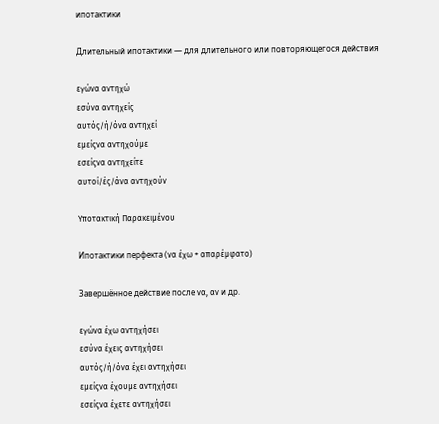ипотактики

Длительный ипотактики — для длительного или повторяющегося действия

εγώνα αντηχώ
εσύνα αντηχείς
αυτός/ή/όνα αντηχεί
εμείςνα αντηχούμε
εσείςνα αντηχείτε
αυτοί/ές/άνα αντηχούν

Υποτακτική Παρακειμένου

Ипотактики перфекта (να έχω + απαρέμφατο)

Завершённое действие после να, αν и др.

εγώνα έχω αντηχήσει
εσύνα έχεις αντηχήσει
αυτός/ή/όνα έχει αντηχήσει
εμείςνα έχουμε αντηχήσει
εσείςνα έχετε αντηχήσει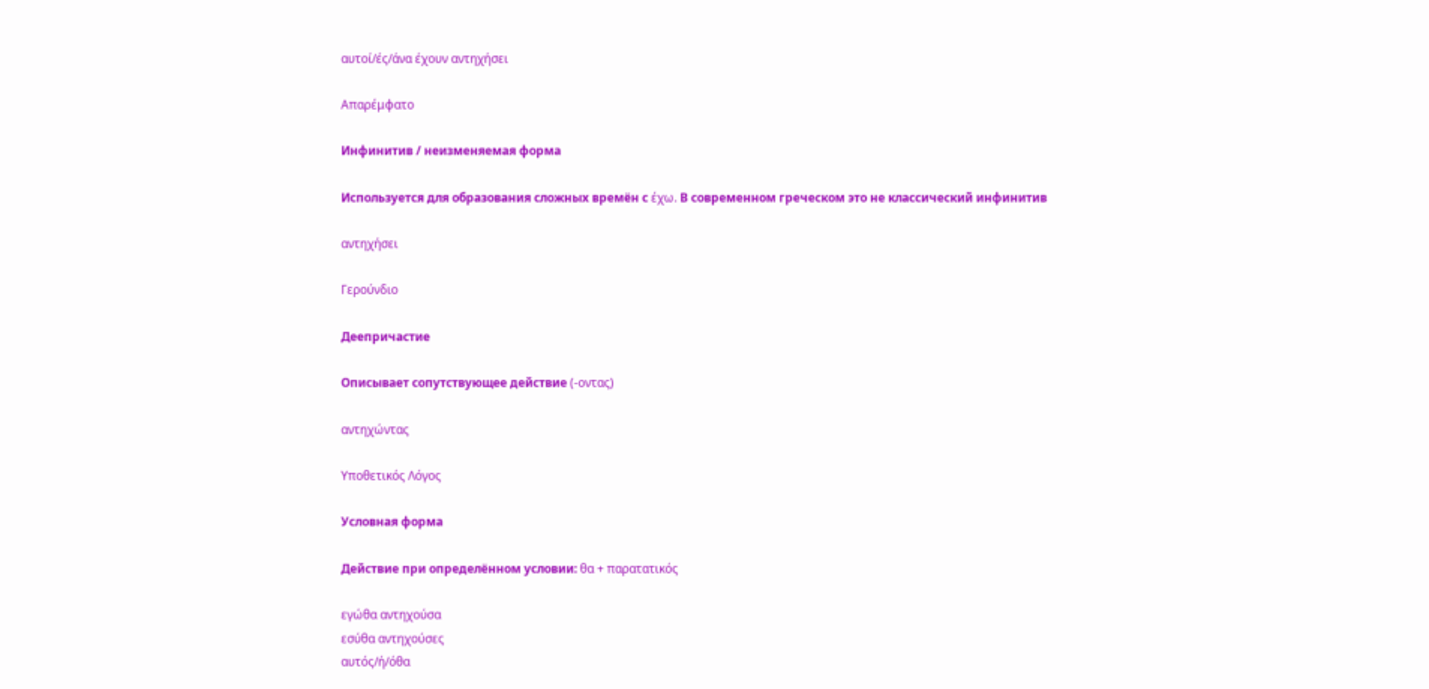αυτοί/ές/άνα έχουν αντηχήσει

Απαρέμφατο

Инфинитив / неизменяемая форма

Используется для образования сложных времён с έχω. В современном греческом это не классический инфинитив

αντηχήσει

Γερούνδιο

Деепричастие

Описывает сопутствующее действие (-οντας)

αντηχώντας

Υποθετικός Λόγος

Условная форма

Действие при определённом условии: θα + παρατατικός

εγώθα αντηχούσα
εσύθα αντηχούσες
αυτός/ή/όθα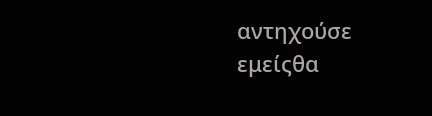αντηχούσε
εμείςθα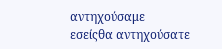αντηχούσαμε
εσείςθα αντηχούσατε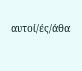αυτοί/ές/άθα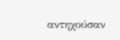αντηχούσαν